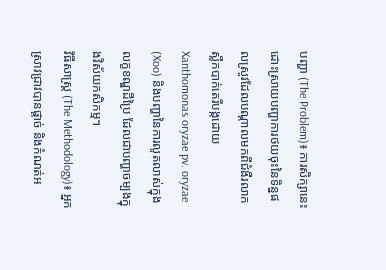បញ្ហា (The Problem)៖ ការសិក្សានេះដោះស្រាយបញ្ហាការថយចុះនៃទិន្នផលស្រូវដែលបណ្តាលមកពីជំងឺរលាកស្លឹកបាក់តេរីបង្កដោយ Xanthomonas oryzae pv. oryzae (Xoo) និងបញ្ហានៃការលូតលាស់ក្នុងលក្ខខណ្ឌដីប្រៃ ដែលជាបញ្ហាចម្បងក្នុងវិស័យកសិកម្ម។
វិធីសាស្ត្រ (The Methodology)៖ អ្នកស្រាវជ្រាវបានផ្តាច់ និងកំណត់អ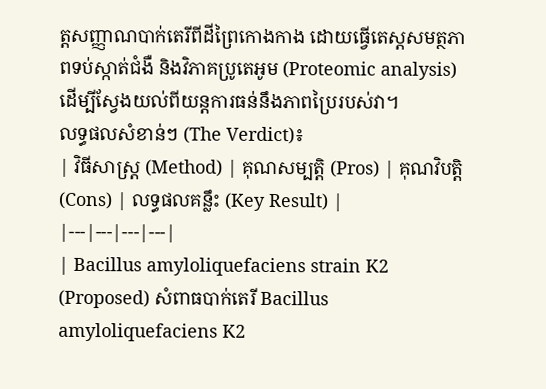ត្តសញ្ញាណបាក់តេរីពីដីព្រៃកោងកាង ដោយធ្វើតេស្តសមត្ថភាពទប់ស្កាត់ជំងឺ និងវិភាគប្រូតេអូម (Proteomic analysis) ដើម្បីស្វែងយល់ពីយន្តការធន់នឹងភាពប្រៃរបស់វា។
លទ្ធផលសំខាន់ៗ (The Verdict)៖
| វិធីសាស្ត្រ (Method) | គុណសម្បត្តិ (Pros) | គុណវិបត្តិ (Cons) | លទ្ធផលគន្លឹះ (Key Result) |
|---|---|---|---|
| Bacillus amyloliquefaciens strain K2 (Proposed) សំពាធបាក់តេរី Bacillus amyloliquefaciens K2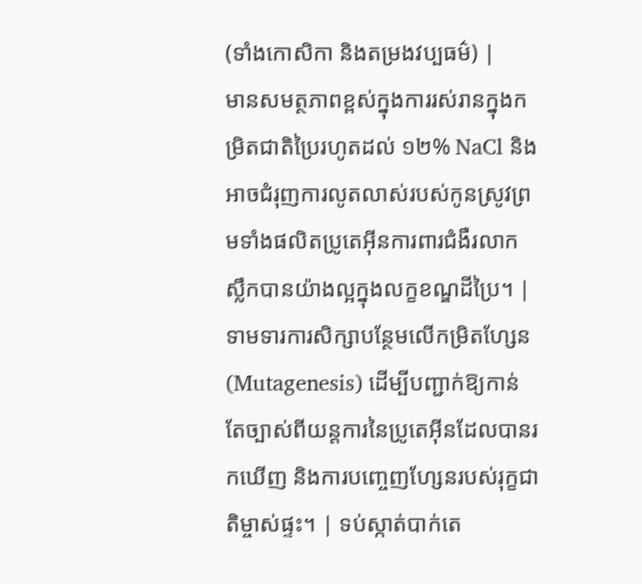(ទាំងកោសិកា និងតម្រងវប្បធម៌) |
មានសមត្ថភាពខ្ពស់ក្នុងការរស់រានក្នុងកម្រិតជាតិប្រៃរហូតដល់ ១២% NaCl និងអាចជំរុញការលូតលាស់របស់កូនស្រូវព្រមទាំងផលិតប្រូតេអ៊ីនការពារជំងឺរលាកស្លឹកបានយ៉ាងល្អក្នុងលក្ខខណ្ឌដីប្រៃ។ | ទាមទារការសិក្សាបន្ថែមលើកម្រិតហ្សែន (Mutagenesis) ដើម្បីបញ្ជាក់ឱ្យកាន់តែច្បាស់ពីយន្តការនៃប្រូតេអ៊ីនដែលបានរកឃើញ និងការបញ្ចេញហ្សែនរបស់រុក្ខជាតិម្ចាស់ផ្ទះ។ | ទប់ស្កាត់បាក់តេ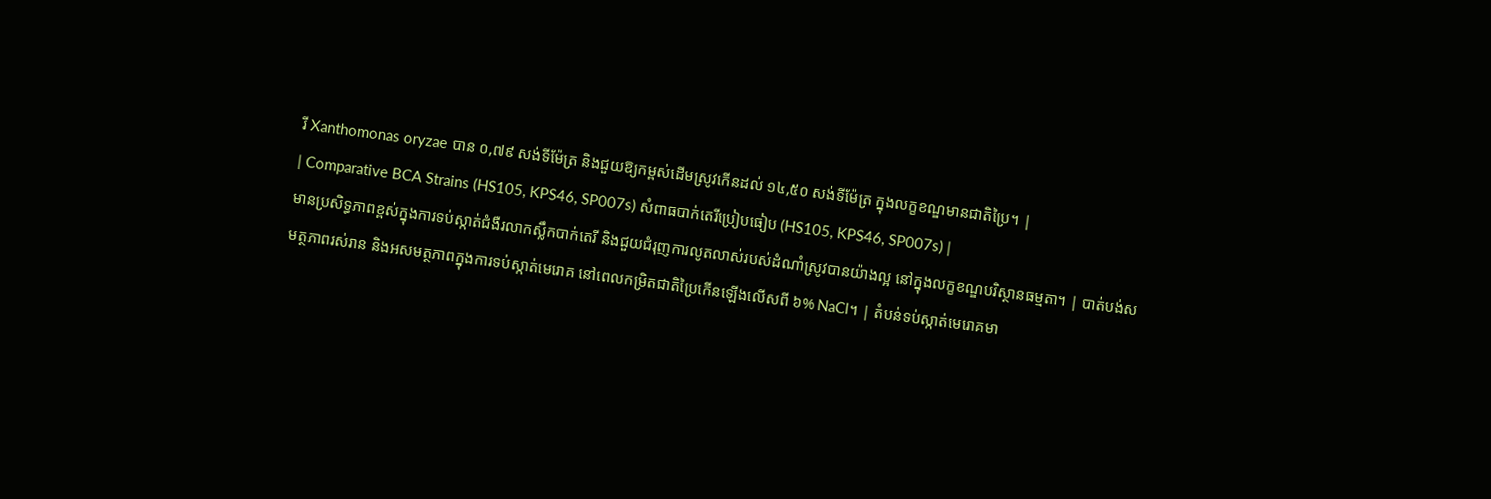រី Xanthomonas oryzae បាន ០,៧៩ សង់ទីម៉ែត្រ និងជួយឱ្យកម្ពស់ដើមស្រូវកើនដល់ ១៤,៥០ សង់ទីម៉ែត្រ ក្នុងលក្ខខណ្ឌមានជាតិប្រៃ។ |
| Comparative BCA Strains (HS105, KPS46, SP007s) សំពាធបាក់តេរីប្រៀបធៀប (HS105, KPS46, SP007s) |
មានប្រសិទ្ធភាពខ្ពស់ក្នុងការទប់ស្កាត់ជំងឺរលាកស្លឹកបាក់តេរី និងជួយជំរុញការលូតលាស់របស់ដំណាំស្រូវបានយ៉ាងល្អ នៅក្នុងលក្ខខណ្ឌបរិស្ថានធម្មតា។ | បាត់បង់សមត្ថភាពរស់រាន និងអសមត្ថភាពក្នុងការទប់ស្កាត់មេរោគ នៅពេលកម្រិតជាតិប្រៃកើនឡើងលើសពី ៦% NaCl។ | តំបន់ទប់ស្កាត់មេរោគមា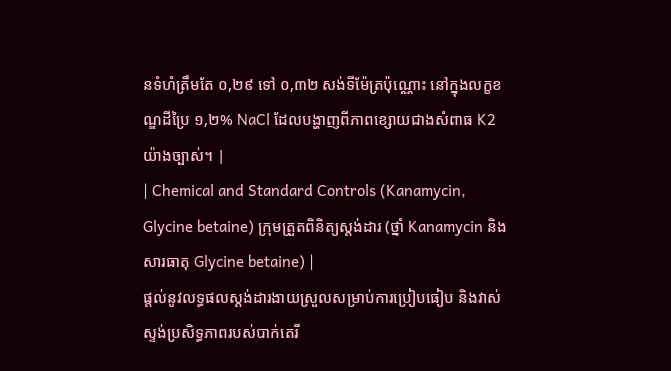នទំហំត្រឹមតែ ០,២៩ ទៅ ០,៣២ សង់ទីម៉ែត្រប៉ុណ្ណោះ នៅក្នុងលក្ខខណ្ឌដីប្រៃ ១,២% NaCl ដែលបង្ហាញពីភាពខ្សោយជាងសំពាធ K2 យ៉ាងច្បាស់។ |
| Chemical and Standard Controls (Kanamycin, Glycine betaine) ក្រុមត្រួតពិនិត្យស្តង់ដារ (ថ្នាំ Kanamycin និងសារធាតុ Glycine betaine) |
ផ្តល់នូវលទ្ធផលស្តង់ដារងាយស្រួលសម្រាប់ការប្រៀបធៀប និងវាស់ស្ទង់ប្រសិទ្ធភាពរបស់បាក់តេរី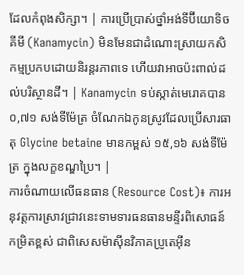ដែលកំពុងសិក្សា។ | ការប្រើប្រាស់ថ្នាំអង់ទីប៊ីយោទិចគីមី (Kanamycin) មិនមែនជាដំណោះស្រាយកសិកម្មប្រកបដោយនិរន្តរភាពទេ ហើយវាអាចប៉ះពាល់ដល់បរិស្ថានដី។ | Kanamycin ទប់ស្កាត់មេរោគបាន ០,៧១ សង់ទីម៉ែត្រ ចំណែកឯកូនស្រូវដែលប្រើសារធាតុ Glycine betaine មានកម្ពស់ ១៥,១៦ សង់ទីម៉ែត្រ ក្នុងលក្ខខណ្ឌប្រៃ។ |
ការចំណាយលើធនធាន (Resource Cost)៖ ការអនុវត្តការស្រាវជ្រាវនេះទាមទារធនធានមន្ទីរពិសោធន៍កម្រិតខ្ពស់ ជាពិសេសម៉ាស៊ីនវិភាគប្រូតេអ៊ីន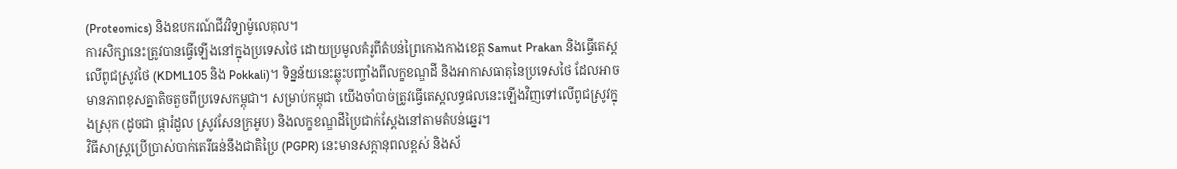(Proteomics) និងឧបករណ៍ជីវវិទ្យាម៉ូលេគុល។
ការសិក្សានេះត្រូវបានធ្វើឡើងនៅក្នុងប្រទេសថៃ ដោយប្រមូលគំរូពីតំបន់ព្រៃកោងកាងខេត្ត Samut Prakan និងធ្វើតេស្តលើពូជស្រូវថៃ (KDML105 និង Pokkali)។ ទិន្នន័យនេះឆ្លុះបញ្ចាំងពីលក្ខខណ្ឌដី និងអាកាសធាតុនៃប្រទេសថៃ ដែលអាចមានភាពខុសគ្នាតិចតួចពីប្រទេសកម្ពុជា។ សម្រាប់កម្ពុជា យើងចាំបាច់ត្រូវធ្វើតេស្តលទ្ធផលនេះឡើងវិញទៅលើពូជស្រូវក្នុងស្រុក (ដូចជា ផ្ការំដួល ស្រូវសែនក្រអូប) និងលក្ខខណ្ឌដីប្រៃជាក់ស្តែងនៅតាមតំបន់ឆ្នេរ។
វិធីសាស្ត្រប្រើប្រាស់បាក់តេរីធន់នឹងជាតិប្រៃ (PGPR) នេះមានសក្តានុពលខ្ពស់ និងស័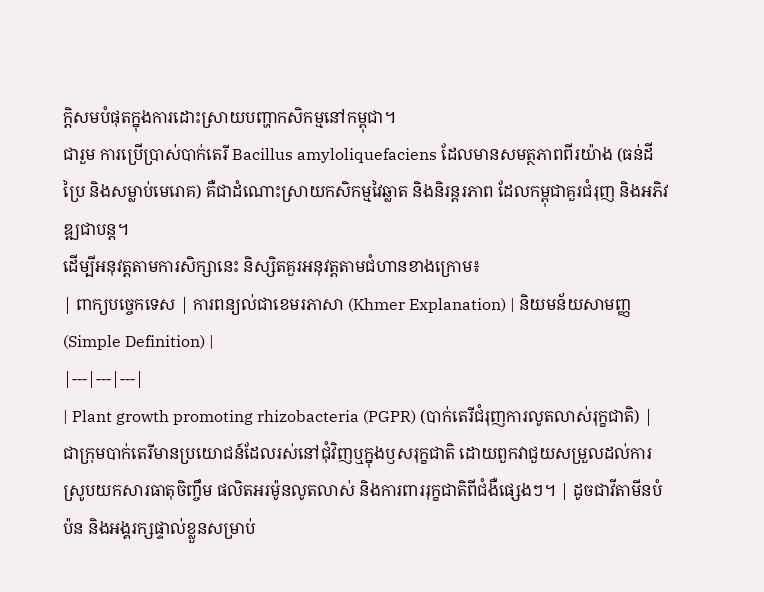ក្តិសមបំផុតក្នុងការដោះស្រាយបញ្ហាកសិកម្មនៅកម្ពុជា។
ជារួម ការប្រើប្រាស់បាក់តេរី Bacillus amyloliquefaciens ដែលមានសមត្ថភាពពីរយ៉ាង (ធន់ដីប្រៃ និងសម្លាប់មេរោគ) គឺជាដំណោះស្រាយកសិកម្មវៃឆ្លាត និងនិរន្តរភាព ដែលកម្ពុជាគួរជំរុញ និងអភិវឌ្ឍជាបន្ត។
ដើម្បីអនុវត្តតាមការសិក្សានេះ និស្សិតគួរអនុវត្តតាមជំហានខាងក្រោម៖
| ពាក្យបច្ចេកទេស | ការពន្យល់ជាខេមរភាសា (Khmer Explanation) | និយមន័យសាមញ្ញ (Simple Definition) |
|---|---|---|
| Plant growth promoting rhizobacteria (PGPR) (បាក់តេរីជំរុញការលូតលាស់រុក្ខជាតិ) | ជាក្រុមបាក់តេរីមានប្រយោជន៍ដែលរស់នៅជុំវិញឬក្នុងឫសរុក្ខជាតិ ដោយពួកវាជួយសម្រួលដល់ការស្រូបយកសារធាតុចិញ្ចឹម ផលិតអរម៉ូនលូតលាស់ និងការពាររុក្ខជាតិពីជំងឺផ្សេងៗ។ | ដូចជាវីតាមីនបំប៉ន និងអង្គរក្សផ្ទាល់ខ្លួនសម្រាប់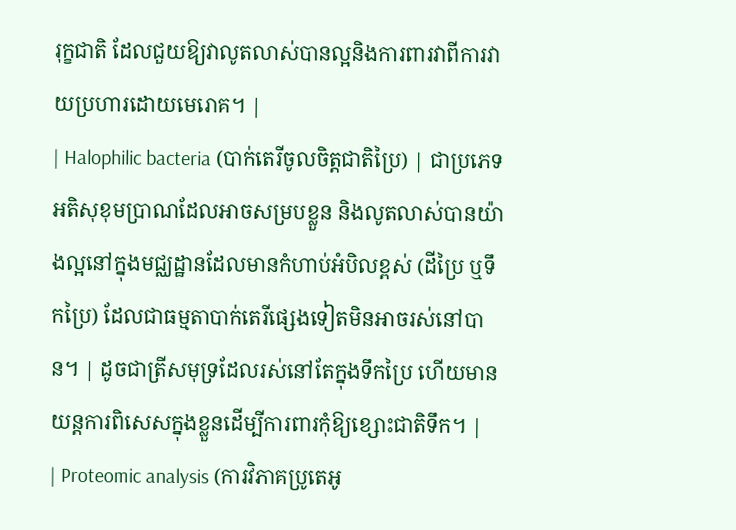រុក្ខជាតិ ដែលជួយឱ្យវាលូតលាស់បានល្អនិងការពារវាពីការវាយប្រហារដោយមេរោគ។ |
| Halophilic bacteria (បាក់តេរីចូលចិត្តជាតិប្រៃ) | ជាប្រភេទអតិសុខុមប្រាណដែលអាចសម្របខ្លួន និងលូតលាស់បានយ៉ាងល្អនៅក្នុងមជ្ឈដ្ឋានដែលមានកំហាប់អំបិលខ្ពស់ (ដីប្រៃ ឬទឹកប្រៃ) ដែលជាធម្មតាបាក់តេរីផ្សេងទៀតមិនអាចរស់នៅបាន។ | ដូចជាត្រីសមុទ្រដែលរស់នៅតែក្នុងទឹកប្រៃ ហើយមានយន្តការពិសេសក្នុងខ្លួនដើម្បីការពារកុំឱ្យខ្សោះជាតិទឹក។ |
| Proteomic analysis (ការវិភាគប្រូតេអូ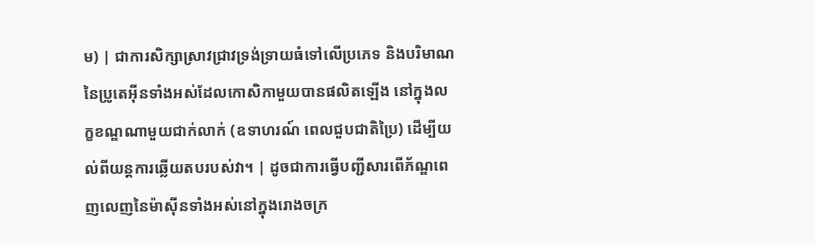ម) | ជាការសិក្សាស្រាវជ្រាវទ្រង់ទ្រាយធំទៅលើប្រភេទ និងបរិមាណនៃប្រូតេអ៊ីនទាំងអស់ដែលកោសិកាមួយបានផលិតឡើង នៅក្នុងលក្ខខណ្ឌណាមួយជាក់លាក់ (ឧទាហរណ៍ ពេលជួបជាតិប្រៃ) ដើម្បីយល់ពីយន្តការឆ្លើយតបរបស់វា។ | ដូចជាការធ្វើបញ្ជីសារពើភ័ណ្ឌពេញលេញនៃម៉ាស៊ីនទាំងអស់នៅក្នុងរោងចក្រ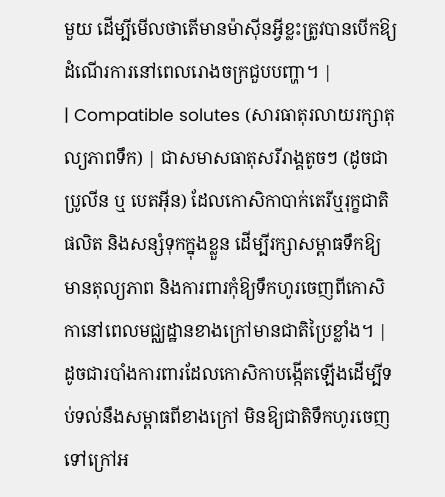មួយ ដើម្បីមើលថាតើមានម៉ាស៊ីនអ្វីខ្លះត្រូវបានបើកឱ្យដំណើរការនៅពេលរោងចក្រជួបបញ្ហា។ |
| Compatible solutes (សារធាតុរលាយរក្សាតុល្យភាពទឹក) | ជាសមាសធាតុសរីរាង្គតូចៗ (ដូចជា ប្រូលីន ឬ បេតអ៊ីន) ដែលកោសិកាបាក់តេរីឬរុក្ខជាតិផលិត និងសន្សំទុកក្នុងខ្លួន ដើម្បីរក្សាសម្ពាធទឹកឱ្យមានតុល្យភាព និងការពារកុំឱ្យទឹកហូរចេញពីកោសិកានៅពេលមជ្ឈដ្ឋានខាងក្រៅមានជាតិប្រៃខ្លាំង។ | ដូចជារបាំងការពារដែលកោសិកាបង្កើតឡើងដើម្បីទប់ទល់នឹងសម្ពាធពីខាងក្រៅ មិនឱ្យជាតិទឹកហូរចេញទៅក្រៅអ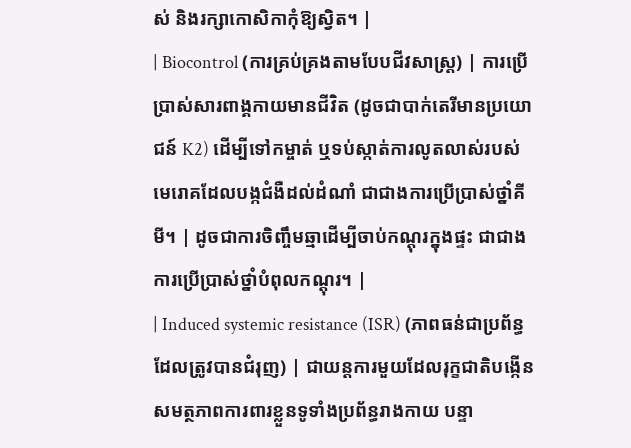ស់ និងរក្សាកោសិកាកុំឱ្យស្វិត។ |
| Biocontrol (ការគ្រប់គ្រងតាមបែបជីវសាស្ត្រ) | ការប្រើប្រាស់សារពាង្គកាយមានជីវិត (ដូចជាបាក់តេរីមានប្រយោជន៍ K2) ដើម្បីទៅកម្ចាត់ ឬទប់ស្កាត់ការលូតលាស់របស់មេរោគដែលបង្កជំងឺដល់ដំណាំ ជាជាងការប្រើប្រាស់ថ្នាំគីមី។ | ដូចជាការចិញ្ចឹមឆ្មាដើម្បីចាប់កណ្តុរក្នុងផ្ទះ ជាជាងការប្រើប្រាស់ថ្នាំបំពុលកណ្តុរ។ |
| Induced systemic resistance (ISR) (ភាពធន់ជាប្រព័ន្ធដែលត្រូវបានជំរុញ) | ជាយន្តការមួយដែលរុក្ខជាតិបង្កើនសមត្ថភាពការពារខ្លួនទូទាំងប្រព័ន្ធរាងកាយ បន្ទា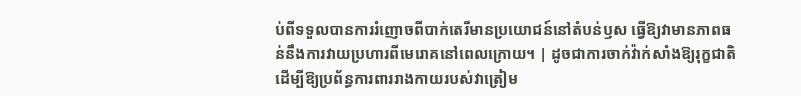ប់ពីទទួលបានការរំញោចពីបាក់តេរីមានប្រយោជន៍នៅតំបន់ឫស ធ្វើឱ្យវាមានភាពធន់នឹងការវាយប្រហារពីមេរោគនៅពេលក្រោយ។ | ដូចជាការចាក់វ៉ាក់សាំងឱ្យរុក្ខជាតិ ដើម្បីឱ្យប្រព័ន្ធការពាររាងកាយរបស់វាត្រៀម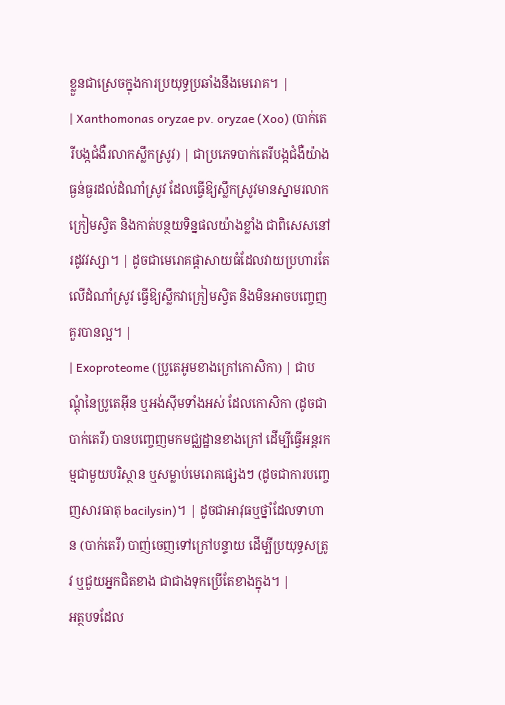ខ្លួនជាស្រេចក្នុងការប្រយុទ្ធប្រឆាំងនឹងមេរោគ។ |
| Xanthomonas oryzae pv. oryzae (Xoo) (បាក់តេរីបង្កជំងឺរលាកស្លឹកស្រូវ) | ជាប្រភេទបាក់តេរីបង្កជំងឺយ៉ាងធ្ងន់ធ្ងរដល់ដំណាំស្រូវ ដែលធ្វើឱ្យស្លឹកស្រូវមានស្នាមរលាក ក្រៀមស្វិត និងកាត់បន្ថយទិន្នផលយ៉ាងខ្លាំង ជាពិសេសនៅរដូវវស្សា។ | ដូចជាមេរោគផ្តាសាយធំដែលវាយប្រហារតែលើដំណាំស្រូវ ធ្វើឱ្យស្លឹកវាក្រៀមស្វិត និងមិនអាចបញ្ចេញគួរបានល្អ។ |
| Exoproteome (ប្រូតេអូមខាងក្រៅកោសិកា) | ជាបណ្តុំនៃប្រូតេអ៊ីន ឬអង់ស៊ីមទាំងអស់ ដែលកោសិកា (ដូចជាបាក់តេរី) បានបញ្ចេញមកមជ្ឈដ្ឋានខាងក្រៅ ដើម្បីធ្វើអន្តរកម្មជាមួយបរិស្ថាន ឬសម្លាប់មេរោគផ្សេងៗ (ដូចជាការបញ្ចេញសារធាតុ bacilysin)។ | ដូចជាអាវុធឬថ្នាំដែលទាហាន (បាក់តេរី) បាញ់ចេញទៅក្រៅបន្ទាយ ដើម្បីប្រយុទ្ធសត្រូវ ឬជួយអ្នកជិតខាង ជាជាងទុកប្រើតែខាងក្នុង។ |
អត្ថបទដែល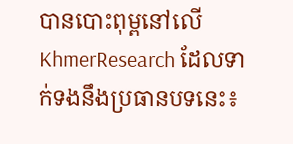បានបោះពុម្ពនៅលើ KhmerResearch ដែលទាក់ទងនឹងប្រធានបទនេះ៖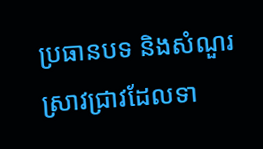ប្រធានបទ និងសំណួរស្រាវជ្រាវដែលទា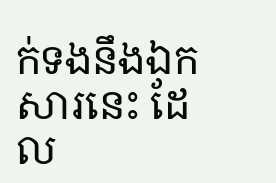ក់ទងនឹងឯកសារនេះ ដែល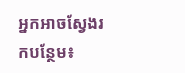អ្នកអាចស្វែងរកបន្ថែម៖